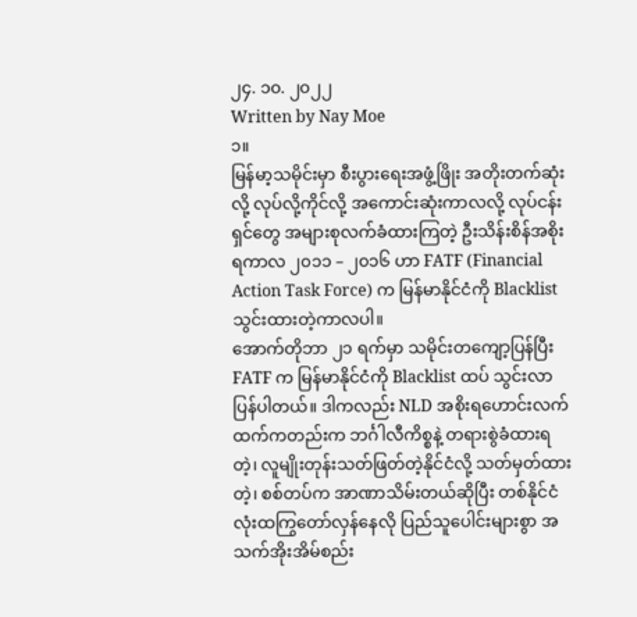၂၄. ၁၀. ၂၀၂၂
Written by Nay Moe
၁။
မြန်မာ့သမိုင်းမှာ စီးပွားရေးအဖွံ့ဖြိုး အတိုးတက်ဆုံးလို့ လုပ်လို့ကိုင်လို့ အကောင်းဆုံးကာလလို့ လုပ်ငန်းရှင်တွေ အများစုလက်ခံထားကြတဲ့ ဦးသိန်းစိန်အစိုးရကာလ ၂၀၁၁ – ၂၀၁၆ ဟာ FATF (Financial Action Task Force) က မြန်မာနိုင်ငံကို Blacklist သွင်းထားတဲ့ကာလပါ။
အောက်တိုဘာ ၂၁ ရက်မှာ သမိုင်းတကျော့ပြန်ပြီး FATF က မြန်မာနိုင်ငံကို Blacklist ထပ် သွင်းလာပြန်ပါတယ်။ ဒါကလည်း NLD အစိုးရဟောင်းလက်ထက်ကတည်းက ဘင်္ဂါလီကိစ္စနဲ့ တရားစွဲခံထားရတဲ့၊ လူမျိုးတုန်းသတ်ဖြတ်တဲ့နိုင်ငံလို့ သတ်မှတ်ထားတဲ့၊ စစ်တပ်က အာဏာသိမ်းတယ်ဆိုပြီး တစ်နိုင်ငံလုံးထကြွတော်လှန်နေလို ပြည်သူပေါင်းများစွာ အသက်အိုးအိမ်စည်း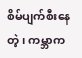စိမ်ပျက်စီးနေတဲ့၊ ကမ္ဘာက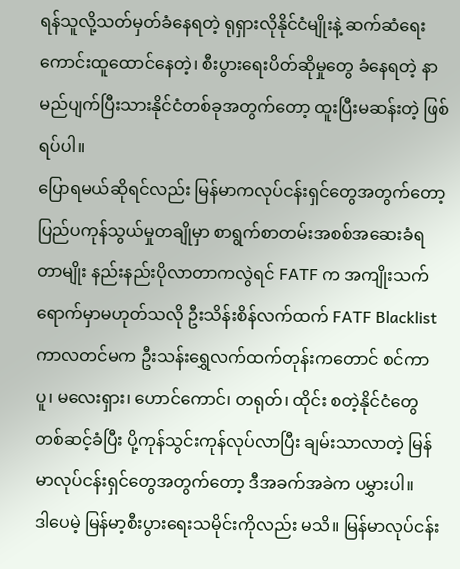ရန်သူလို့သတ်မှတ်ခံနေရတဲ့ ရုရှားလိုနိုင်ငံမျိုးနဲ့ ဆက်ဆံရေးကောင်းထူထောင်နေတဲ့၊ စီးပွားရေးပိတ်ဆိုမှုတွေ ခံနေရတဲ့ နာမည်ပျက်ပြီးသားနိုင်ငံတစ်ခုအတွက်တော့ ထူးပြီးမဆန်းတဲ့ ဖြစ်ရပ်ပါ။
ပြောရမယ်ဆိုရင်လည်း မြန်မာကလုပ်ငန်းရှင်တွေအတွက်တော့ ပြည်ပကုန်သွယ်မှုတချိုမှာ စာရွက်စာတမ်းအစစ်အဆေးခံရတာမျိုး နည်းနည်းပိုလာတာကလွဲရင် FATF က အကျိုးသက်ရောက်မှာမဟုတ်သလို ဦးသိန်းစိန်လက်ထက် FATF Blacklist ကာလတင်မက ဦးသန်းရွှေလက်ထက်တုန်းကတောင် စင်ကာပူ၊ မလေးရှား၊ ဟောင်ကောင်၊ တရုတ်၊ ထိုင်း စတဲ့နိုင်ငံတွေ တစ်ဆင့်ခံပြီး ပို့ကုန်သွင်းကုန်လုပ်လာပြီး ချမ်းသာလာတဲ့ မြန်မာလုပ်ငန်းရှင်တွေအတွက်တော့ ဒီအခက်အခဲက ပမွှားပါ။
ဒါပေမဲ့ မြန်မာ့စီးပွားရေးသမိုင်းကိုလည်း မသိ။ မြန်မာလုပ်ငန်း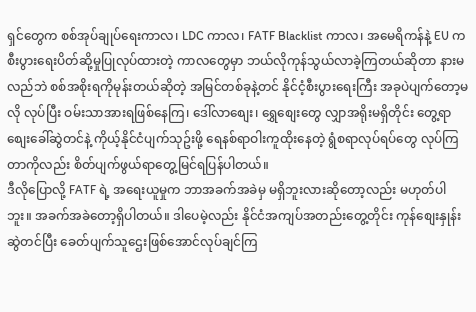ရှင်တွေက စစ်အုပ်ချုပ်ရေးကာလ၊ LDC ကာလ၊ FATF Blacklist ကာလ၊ အမေရိကန်နဲ့ EU က စီးပွားရေးပိတ်ဆို့မှုပြုလုပ်ထားတဲ့ ကာလတွေမှာ ဘယ်လိုကုန်သွယ်လာခဲ့ကြတယ်ဆိုတာ နားမလည်ဘဲ စစ်အစိုးရကိုမုန်းတယ်ဆိုတဲ့ အမြင်တစ်ခုနဲ့တင် နိုင်ငံ့စီးပွားရေးကြီး အခုပဲပျက်တော့မလို လုပ်ပြီး ဝမ်းသာအားရဖြစ်နေကြ၊ ဒေါ်လာစျေး၊ ရွှေစျေးတွေ လျှာအရိုးမရှိတိုင်း တွေ့ရာစျေးခေါ်ဆွဲတင်နဲ့ ကိုယ့်နိုင်ငံပျက်သုဥ်းဖို့ ရေနစ်ရာဝါးကူထိုးနေတဲ့ ရွံစရာလုပ်ရပ်တွေ လုပ်ကြတာကိုလည်း စိတ်ပျက်ဖွယ်ရာတွေ့မြင်ရပြန်ပါတယ်။
ဒီလိုပြောလို့ FATF ရဲ့ အရေးယူမှုက ဘာအခက်အခဲမှ မရှိဘူးလားဆိုတော့လည်း မဟုတ်ပါဘူး။ အခက်အခဲတော့ရှိပါတယ်။ ဒါပေမဲ့လည်း နိုင်ငံအကျပ်အတည်းတွေ့တိုင်း ကုန်စျေးနှုန်းဆွဲတင်ပြီး ခေတ်ပျက်သူဌေးဖြစ်အောင်လုပ်ချင်ကြ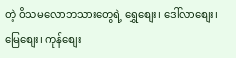တဲ့ ဝိသမလောဘသားတွေရဲ့ ရွှေစျေး၊ ဒေါ်လာစျေး၊ မြေစျေး၊ ကုန်စျေး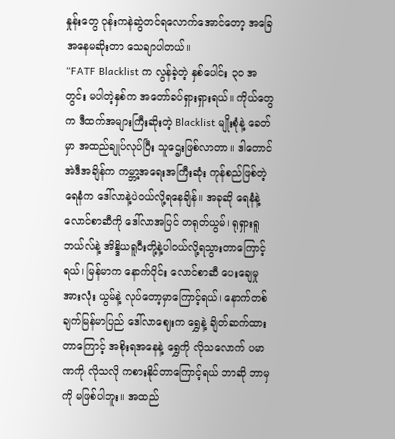နှုန်းတွေ ဝုန်းကနဲဆွဲတင်ရလောက်အောင်တော့ အခြေအနေမဆိုးတာ သေချာပါတယ်။
“FATF Blacklist က လွန်ခဲ့တဲ့ နှစ်ပေါင်း ၃၀ အတွင်း မပါတဲ့နှစ်က အတော်ခပ်ရှားရှားရယ်။ ကိုယ်တွေက ဒီထက်အများကြီးဆိုးတဲ့ Blacklist မျိုးစုံနဲ့ ခေတ်မှာ အထည်ချုပ်လုပ်ပြီး သူဌေးဖြစ်လာတာ။ ဒါတောင်အဲဒီအချိန်က ကမ္ဘာ့အရေးအကြီးဆုံး ကုန်စည်ဖြစ်တဲ့ ရေနံက ဒေါ်လာနဲ့ပဲဝယ်လို့ရနေချိန်။ အခုဆို ရေနံနဲ့လောင်စာဆီကို ဒေါ်လာအပြင် တရုတ်ယွမ်၊ ရုရှားရူဘယ်လ်နဲ့ အိန္ဒိယရူပီးတို့နဲ့ပါဝယ်လို့ရသွားတာကြောင့်ရယ်၊ မြန်မာက နောက်ပိုင်း လောင်စာဆီ ပေးချေမှုအားလုံး ယွမ်နဲ့ လုပ်တော့မှာကြောင့်ရယ်၊ နောက်တစ်ချက်မြန်မာပြည် ဒေါ်လာဈေးက ရွှေနဲ့ ချိတ်ဆက်ထားတာကြောင့် အစိုးရအနေနဲ့ ရွှေကို လိုသလောက် ပမာဏကို လိုသလို ကစားနိုင်တာကြောင့်ရယ် ဘာဆို ဘာမှကို မဖြစ်ပါဘူး။ အထည်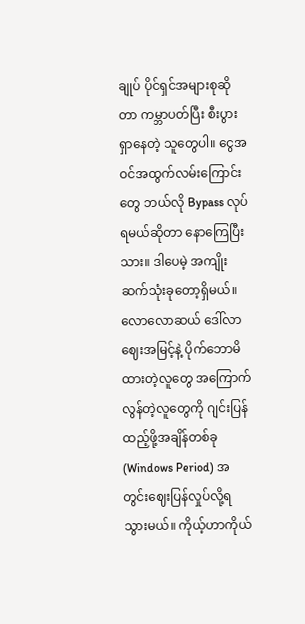ချုပ် ပိုင်ရှင်အများစုဆိုတာ ကမ္ဘာပတ်ပြီး စီးပွားရှာနေတဲ့ သူတွေပါ။ ငွေအဝင်အထွက်လမ်းကြောင်းတွေ ဘယ်လို Bypass လုပ်ရမယ်ဆိုတာ နောကြေပြီးသား။ ဒါပေမဲ့ အကျိုးဆက်သုံးခုတော့ရှိမယ်။ လောလောဆယ် ဒေါ်လာဈေးအမြင့်နဲ့ ပိုက်ဘောမိထားတဲ့လူတွေ အကြောက်လွန်တဲ့လူတွေကို ဂျင်းပြန်ထည့်ဖို့အချိန်တစ်ခု (Windows Period) အတွင်းဈေးပြန်လှုပ်လို့ရသွားမယ်။ ကိုယ့်ဟာကိုယ်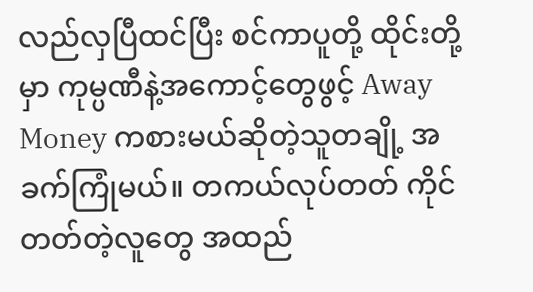လည်လှပြီထင်ပြီး စင်ကာပူတို့ ထိုင်းတို့မှာ ကုမ္ပဏီနဲ့အကောင့်တွေဖွင့် Away Money ကစားမယ်ဆိုတဲ့သူတချို့ အခက်ကြုံမယ်။ တကယ်လုပ်တတ် ကိုင်တတ်တဲ့လူတွေ အထည်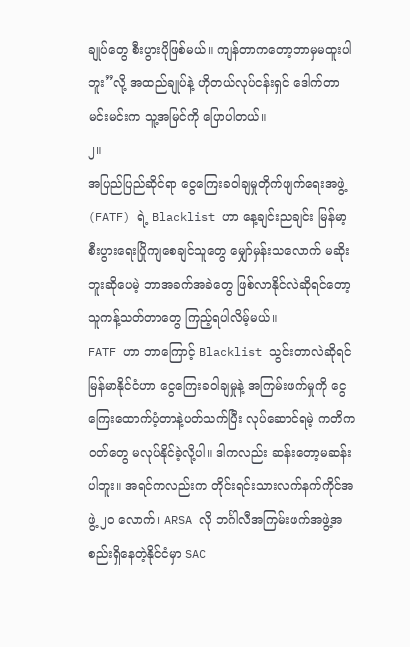ချုပ်တွေ စီးပွားပိုဖြစ်မယ်။ ကျန်တာကတော့ဘာမှမထူးပါဘူး”လို့ အထည်ချုပ်နဲ့ ဟိုတယ်လုပ်ငန်းရှင် ဒေါက်တာမင်းမင်းက သူ့အမြင်ကို ပြောပါတယ်။
၂။
အပြည်ပြည်ဆိုင်ရာ ငွေကြေးခဝါချမှုတိုက်ဖျက်ရေးအဖွဲ့ (FATF) ရဲ့ Blacklist ဟာ နေ့ချင်းညချင်း မြန်မာ့စီးပွားရေးပြိုကျစေချင်သူတွေ မျှော်မှန်းသလောက် မဆိုးဘူးဆိုပေမဲ့ ဘာအခက်အခဲတွေ ဖြစ်လာနိုင်လဲဆိုရင်တော့ သူကန့်သတ်တာတွေ ကြည့်ရပါလိမ့်မယ်။
FATF ဟာ ဘာကြောင့် Blacklist သွင်းတာလဲဆိုရင် မြန်မာနိုင်ငံဟာ ငွေကြေးခဝါချမှုနဲ့ အကြမ်းဖက်မှုကို ငွေကြေးထောက်ပံ့တာနဲ့ပတ်သက်ပြီး လုပ်ဆောင်ရမဲ့ ကတိကဝတ်တွေ မလုပ်နိုင်ခဲ့လို့ပါ။ ဒါကလည်း ဆန်းတော့မဆန်းပါဘူး။ အရင်ကလည်းက တိုင်းရင်းသားလက်နက်ကိုင်အဖွဲ့ ၂၀ လောက်၊ ARSA လို ဘင်္ဂါလီအကြမ်းဖက်အဖွဲ့အစည်းရှိနေတဲ့နိုင်ငံမှာ SAC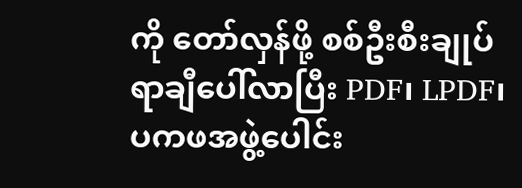ကို တော်လှန်ဖို့ စစ်ဦးစီးချုပ်ရာချီပေါ်လာပြီး PDF၊ LPDF၊ ပကဖအဖွဲ့ပေါင်း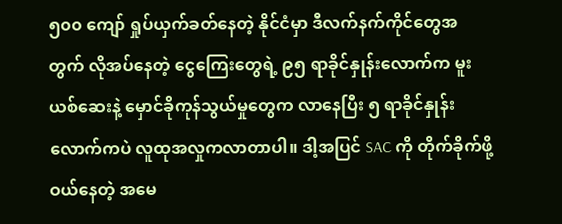၅၀၀ ကျော် ရှုပ်ယှက်ခတ်နေတဲ့ နိုင်ငံမှာ ဒီလက်နက်ကိုင်တွေအတွက် လိုအပ်နေတဲ့ ငွေကြေးတွေရဲ့ ၉၅ ရာခိုင်နှုန်းလောက်က မူးယစ်ဆေးနဲ့ မှောင်ခိုကုန်သွယ်မှုတွေက လာနေပြီး ၅ ရာခိုင်နှုန်းလောက်ကပဲ လူထုအလှုကလာတာပါ။ ဒါ့အပြင် SAC ကို တိုက်ခိုက်ဖို့ဝယ်နေတဲ့ အမေ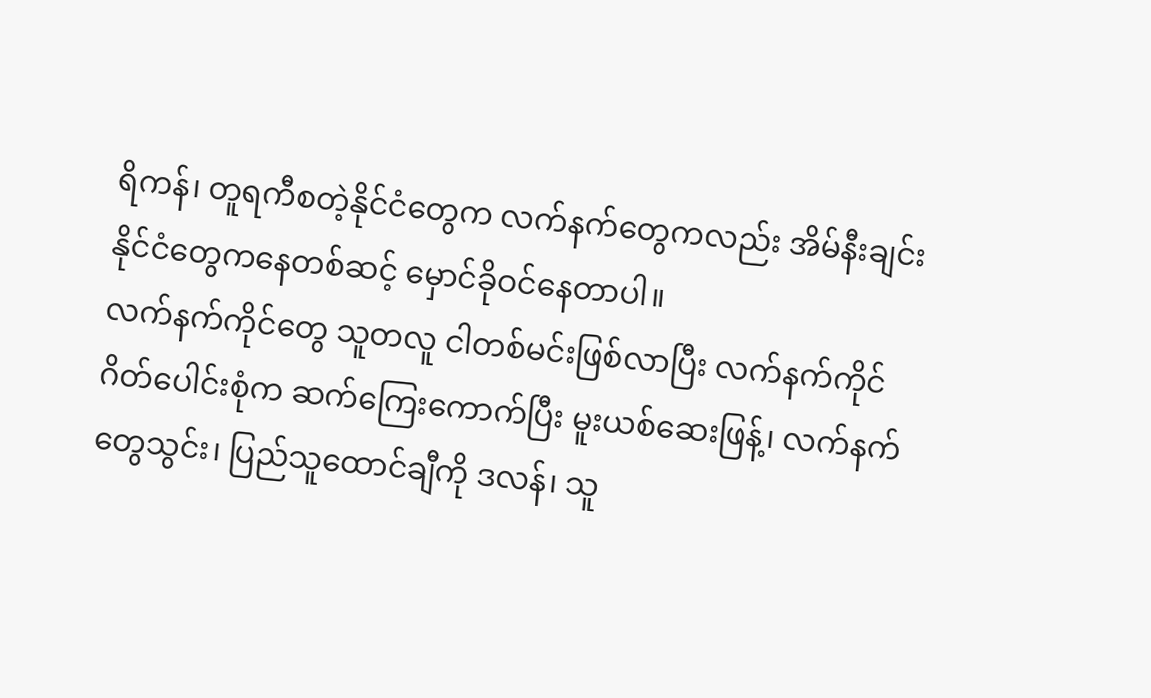ရိကန်၊ တူရကီစတဲ့နိုင်ငံတွေက လက်နက်တွေကလည်း အိမ်နီးချင်းနိုင်ငံတွေကနေတစ်ဆင့် မှောင်ခိုဝင်နေတာပါ။
လက်နက်ကိုင်တွေ သူတလူ ငါတစ်မင်းဖြစ်လာပြီး လက်နက်ကိုင်ဂိတ်ပေါင်းစုံက ဆက်ကြေးကောက်ပြီး မူးယစ်ဆေးဖြန့်၊ လက်နက်တွေသွင်း၊ ပြည်သူထောင်ချီကို ဒလန်၊ သူ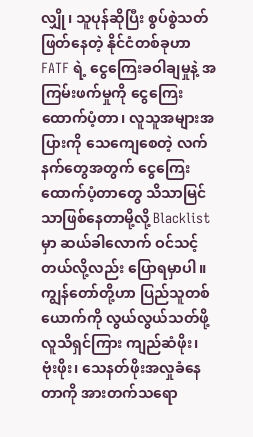လျှို၊ သူပုန်ဆိုပြီး စွပ်စွဲသတ်ဖြတ်နေတဲ့ နိုင်ငံတစ်ခုဟာ FATF ရဲ့ ငွေကြေးခဝါချမှုနဲ့ အကြမ်းဖက်မှုကို ငွေကြေးထောက်ပံ့တာ၊ လူသူအများအပြားကို သေကျေစေတဲ့ လက်နက်တွေအတွက် ငွေကြေးထောက်ပံ့တာတွေ သိသာမြင်သာဖြစ်နေတာမို့လို့ Blacklist မှာ ဆယ်ခါလောက် ဝင်သင့်တယ်လို့လည်း ပြောရမှာပါ။
ကျွန်တော်တို့ဟာ ပြည်သူတစ်ယောက်ကို လွယ်လွယ်သတ်ဖို့ လူသိရှင်ကြား ကျည်ဆံဖိုး၊ ဗုံးဖိုး၊ သေနတ်ဖိုးအလှုခံနေတာကို အားတက်သရော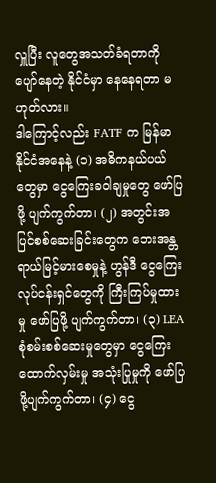လှူပြီး လူတွေအသတ်ခံရတာကို ပျော်နေတဲ့ နိုင်ငံမှာ နေနေရတာ မဟုတ်လား။
ဒါကြောင့်လည်း FATF က မြန်မာနိုင်ငံအနေနဲ့ (၁) အဓိကနယ်ပယ်တွေမှာ ငွေကြေးခဝါချမှုတွေ ဖော်ပြဖို့ ပျက်ကွက်တာ၊ (၂) အတွင်းအပြင်စစ်ဆေးခြင်းတွေက ဘေးအန္တရာယ်မြင့်မားစေမှုနဲ့ ဟွန်ဒီ ငွေကြေးလုပ်ငန်းရှင်တွေကို ကြီးကြပ်မှုထားမှု ဖော်ပြဖို့ ပျက်ကွက်တာ၊ (၃) LEA စုံစမ်းစစ်ဆေးမှုတွေမှာ ငွေကြေးထောက်လှမ်းမှု အသုံးပြုမှုကို ဖော်ပြဖို့ပျက်ကွက်တာ၊ (၄) ငွေ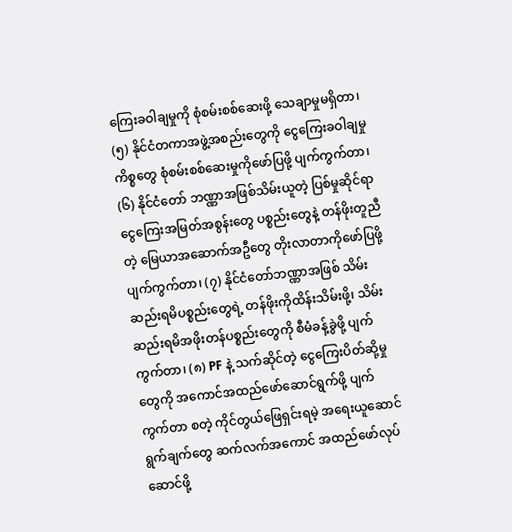ကြေးခဝါချမှုကို စုံစမ်းစစ်ဆေးဖို့ သေချာမှုမရှိတာ၊ (၅) နိုင်ငံတကာအဖွဲ့အစည်းတွေကို ငွေကြေးခဝါချမှုကိစ္စတွေ စုံစမ်းစစ်ဆေးမှုကိုဖော်ပြဖို့ ပျက်ကွက်တာ၊ (၆) နိုင်ငံတော် ဘဏ္ဏာအဖြစ်သိမ်းယူတဲ့ ပြစ်မှုဆိုင်ရာငွေကြေးအမြတ်အစွန်းတွေ ပစ္စည်းတွေနဲ့ တန်ဖိုးတူညီတဲ့ မြေယာအဆောက်အဦတွေ တိုးလာတာကိုဖော်ပြဖို့ ပျက်ကွက်တာ၊ (၇) နိုင်ငံတော်ဘဏ္ဏာအဖြစ် သိမ်းဆည်းရမိပစ္စည်းတွေရဲ့ တန်ဖိုးကိုထိန်းသိမ်းဖို့၊ သိမ်းဆည်းရမိအဖိုးတန်ပစ္စည်းတွေကို စီမံခန့်ခွဲဖို့ ပျက်ကွက်တာ၊ (၈) PF နဲ့ သက်ဆိုင်တဲ့ ငွေကြေးပိတ်ဆို့မှုတွေကို အကောင်အထည်ဖော်ဆောင်ရွက်ဖို့ ပျက်ကွက်တာ စတဲ့ ကိုင်တွယ်ဖြေရှင်းရမဲ့ အရေးယူဆောင်ရွက်ချက်တွေ ဆက်လက်အကောင် အထည်ဖော်လုပ်ဆောင်ဖို့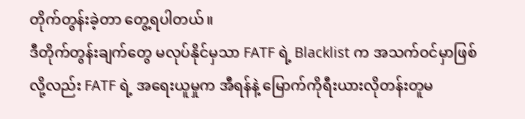တိုက်တွန်းခဲ့တာ တွေ့ရပါတယ်။
ဒီတိုက်တွန်းချက်တွေ မလုပ်နိုင်မှသာ FATF ရဲ့ Blacklist က အသက်ဝင်မှာဖြစ်လို့လည်း FATF ရဲ့ အရေးယူမှုက အီရန်နဲ့ မြောက်ကိုရီးယားလိုတန်းတူမ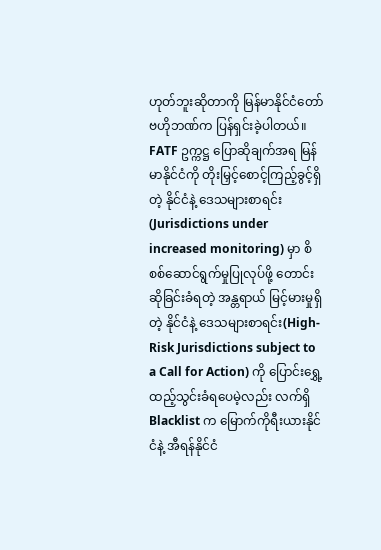ဟုတ်ဘူးဆိုတာကို မြန်မာနိုင်ငံတော်ဗဟိုဘဏ်က ပြန်ရှင်းခဲ့ပါတယ်။ FATF ဥက္ကဋ္ဌ ပြောဆိုချက်အရ မြန်မာနိုင်ငံကို တိုးမြှင့်စောင့်ကြည့်ခွင့်ရှိတဲ့ နိုင်ငံနဲ့ ဒေသများစာရင်း (Jurisdictions under increased monitoring) မှာ စိစစ်ဆောင်ရွက်မှုပြုလုပ်ဖို့ တောင်းဆိုခြင်းခံရတဲ့ အန္တရာယ် မြင့်မားမှုရှိတဲ့ နိုင်ငံနဲ့ ဒေသများစာရင်း(High-Risk Jurisdictions subject to a Call for Action) ကို ပြောင်းရွှေ့ထည့်သွင်းခံရပေမဲ့လည်း လက်ရှိ Blacklist က မြောက်ကိုရီးယားနိုင်ငံနဲ့ အီရန်နိုင်ငံ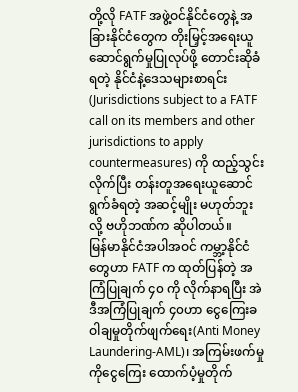တို့လို FATF အဖွဲ့ဝင်နိုင်ငံတွေနဲ့ အခြားနိုင်ငံတွေက တိုးမြှင့်အရေးယူဆောင်ရွက်မှုပြုလုပ်ဖို့ တောင်းဆိုခံရတဲ့ နိုင်ငံနဲ့ဒေသများစာရင်း (Jurisdictions subject to a FATF call on its members and other jurisdictions to apply countermeasures) ကို ထည့်သွင်းလိုက်ပြီး တန်းတူအရေးယူဆောင်ရွက်ခံရတဲ့ အဆင့်မျိုး မဟုတ်ဘူးလို့ ဗဟိုဘဏ်က ဆိုပါတယ်။
မြန်မာနိုင်ငံအပါအဝင် ကမ္ဘာ့နိုင်ငံတွေဟာ FATF က ထုတ်ပြန်တဲ့ အကြံပြုချက် ၄၀ ကို လိုက်နာရပြီး အဲဒီအကြံပြုချက် ၄၀ဟာ ငွေကြေးခဝါချမှုတိုက်ဖျက်ရေး(Anti Money Laundering-AML)၊ အကြမ်းဖက်မှုကိုငွေကြေး ထောက်ပံ့မှုတိုက်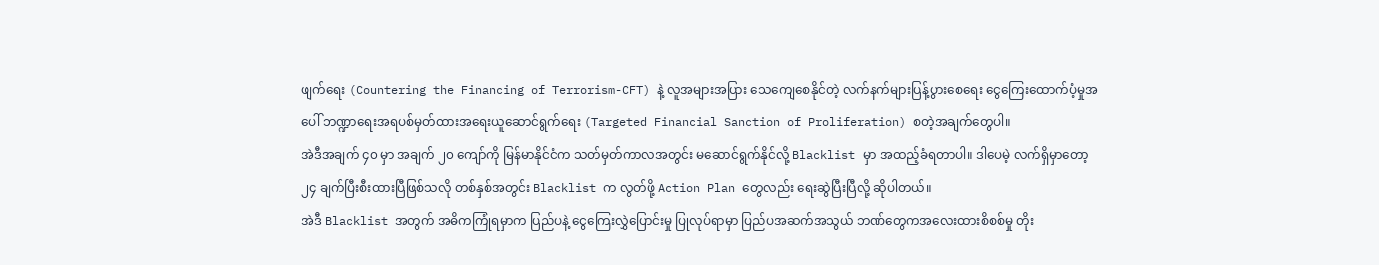ဖျက်ရေး (Countering the Financing of Terrorism-CFT) နဲ့ လူအများအပြား သေကျေစေနိုင်တဲ့ လက်နက်များပြန့်ပွားစေရေး ငွေကြေးထောက်ပံ့မှုအပေါ် ဘဏ္ဍာရေးအရပစ်မှတ်ထားအရေးယူဆောင်ရွက်ရေး (Targeted Financial Sanction of Proliferation) စတဲ့အချက်တွေပါ။
အဲဒီအချက် ၄၀ မှာ အချက် ၂၀ ကျော်ကို မြန်မာနိုင်ငံက သတ်မှတ်ကာလအတွင်း မဆောင်ရွက်နိုင်လို့ Blacklist မှာ အထည့်ခံရတာပါ။ ဒါပေမဲ့ လက်ရှိမှာတော့၂၄ ချက်ပြီးစီးထားပြီဖြစ်သလို တစ်နှစ်အတွင်း Blacklist က လွတ်ဖို့ Action Plan တွေလည်း ရေးဆွဲပြီးပြီလို့ ဆိုပါတယ်။
အဲဒီ Blacklist အတွက် အဓိကကြုံရမှာက ပြည်ပနဲ့ ငွေကြေးလွှဲပြောင်းမှု ပြုလုပ်ရာမှာ ပြည်ပအဆက်အသွယ် ဘဏ်တွေကအလေးထားစိစစ်မှု တိုး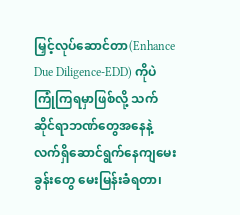မြှင့်လုပ်ဆောင်တာ(Enhance Due Diligence-EDD) ကိုပဲ ကြုံကြရမှာဖြစ်လို့ သက်ဆိုင်ရာဘဏ်တွေအနေနဲ့ လက်ရှိဆောင်ရွက်နေကျမေးခွန်းတွေ မေးမြန်းခံရတာ၊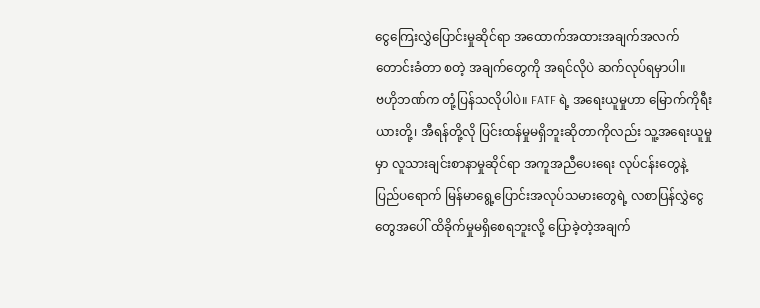ငွေကြေးလွှဲပြောင်းမှုဆိုင်ရာ အထောက်အထားအချက်အလက် တောင်းခံတာ စတဲ့ အချက်တွေကို အရင်လိုပဲ ဆက်လုပ်ရမှာပါ။
ဗဟိုဘဏ်က တုံ့ပြန်သလိုပါပဲ။ FATF ရဲ့ အရေးယူမှုဟာ မြောက်ကိုရီးယားတို့၊ အီရန်တို့လို ပြင်းထန်မှုမရှိဘူးဆိုတာကိုလည်း သူ့အရေးယူမှုမှာ လူသားချင်းစာနာမှုဆိုင်ရာ အကူအညီပေးရေး လုပ်ငန်းတွေနဲ့ ပြည်ပရောက် မြန်မာရွေ့ပြောင်းအလုပ်သမားတွေရဲ့ လစာပြန်လွှဲငွေတွေအပေါ် ထိခိုက်မှုမရှိစေရဘူးလို့ ပြောခဲ့တဲ့အချက်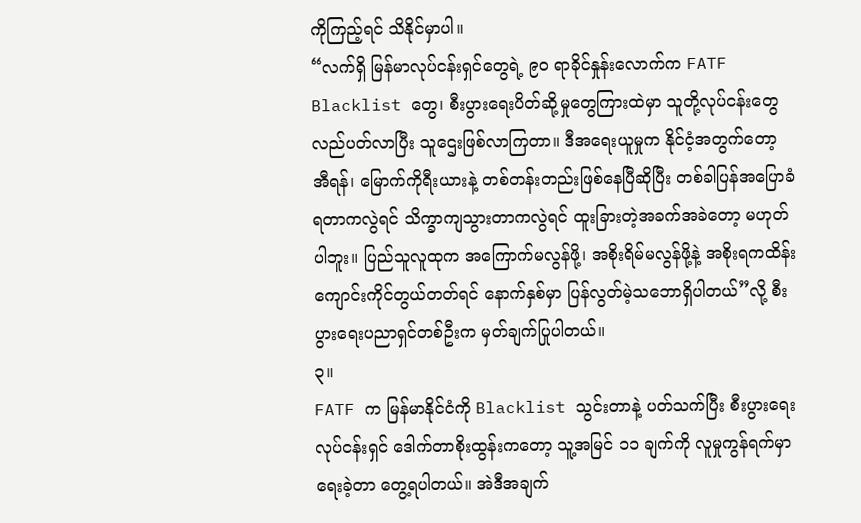ကိုကြည့်ရင် သိနိုင်မှာပါ။
“လက်ရှိ မြန်မာလုပ်ငန်းရှင်တွေရဲ့ ၉၀ ရာခိုင်နှုန်းလောက်က FATF Blacklist တွေ၊ စီးပွားရေးပိတ်ဆို့မှုတွေကြားထဲမှာ သူတို့လုပ်ငန်းတွေလည်ပတ်လာပြီး သူဌေးဖြစ်လာကြတာ။ ဒီအရေးယူမှုက နိုင်ငံ့အတွက်တော့ အီရန်၊ မြောက်ကိုရီးယားနဲ့ တစ်တန်းတည်းဖြစ်နေပြီဆိုပြီး တစ်ခါပြန်အပြောခံရတာကလွဲရင် သိက္ခာကျသွားတာကလွဲရင် ထူးခြားတဲ့အခက်အခဲတော့ မဟုတ်ပါဘူး။ ပြည်သူလူထုက အကြောက်မလွန်ဖို့၊ အစိုးရိမ်မလွန်ဖို့နဲ့ အစိုးရကထိန်းကျောင်းကိုင်တွယ်တတ်ရင် နောက်နှစ်မှာ ပြန်လွတ်မဲ့သဘောရှိပါတယ်”လို့ စီးပွားရေးပညာရှင်တစ်ဦးက မှတ်ချက်ပြုပါတယ်။
၃။
FATF က မြန်မာနိုင်ငံကို Blacklist သွင်းတာနဲ့ ပတ်သက်ပြီး စီးပွားရေးလုပ်ငန်းရှင် ဒေါက်တာစိုးထွန်းကတော့ သူ့အမြင် ၁၁ ချက်ကို လူမှုကွန်ရက်မှာ ရေးခဲ့တာ တွေ့ရပါတယ်။ အဲဒီအချက်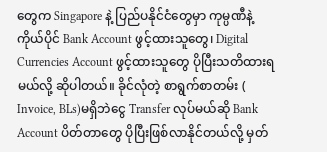တွေက Singapore နဲ့ ပြည်ပနိုင်ငံတွေမှာ ကုမ္ပဏီနဲ့ ကိုယ်ပိုင် Bank Account ဖွင့်ထားသူတွေ၊ Digital Currencies Account ဖွင့်ထားသူတွေ ပိုပြီးသတိထားရမယ်လို့ ဆိုပါတယ်။ ခိုင်လုံတဲ့ စာရွက်စာတမ်း ( Invoice, BLs)မရှိဘဲငွေ Transfer လုပ်မယ်ဆို Bank Account ပိတ်တာတွေ ပိုပြီးဖြစ်လာနိုင်တယ်လို့ မှတ်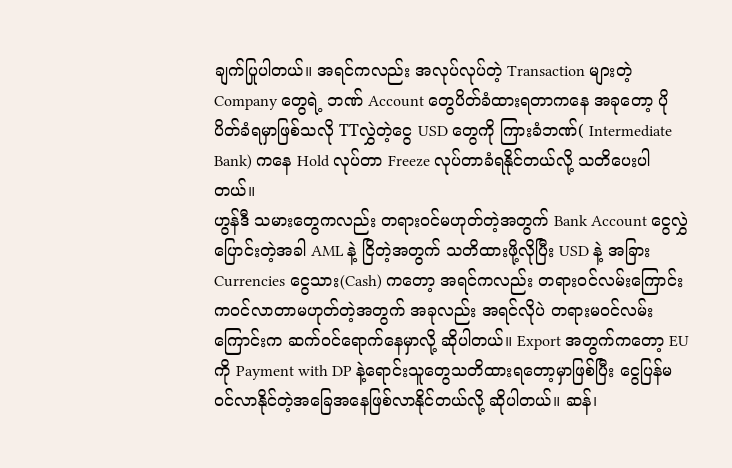ချက်ပြုပါတယ်။ အရင်ကလည်း အလုပ်လုပ်တဲ့ Transaction များတဲ့ Company တွေရဲ့ ဘဏ် Account တွေပိတ်ခံထားရတာကနေ အခုတော့ ပိုပိတ်ခံရမှာဖြစ်သလို TTလွှဲတဲ့ငွေ USD တွေကို ကြားခံဘဏ်( Intermediate Bank) ကနေ Hold လုပ်တာ Freeze လုပ်တာခံရနိုင်တယ်လို့ သတိပေးပါတယ်။
ဟွန်ဒီ သမားတွေကလည်း တရားဝင်မဟုတ်တဲ့အတွက် Bank Account ငွေလွှဲပြောင်းတဲ့အခါ AML နဲ့ ငြိတဲ့အတွက် သတိထားဖို့လိုပြီး USD နဲ့ အခြား Currencies ငွေသား(Cash) ကတော့ အရင်ကလည်း တရားဝင်လမ်းကြောင်းကဝင်လာတာမဟုတ်တဲ့အတွက် အခုလည်း အရင်လိုပဲ တရားမဝင်လမ်းကြောင်းက ဆက်ဝင်ရောက်နေမှာလို့ ဆိုပါတယ်။ Export အတွက်ကတော့ EU ကို Payment with DP နဲ့ရောင်းသူတွေသတိထားရတော့မှာဖြစ်ပြီး ငွေပြန်မဝင်လာနိုင်တဲ့အခြေအနေဖြစ်လာနိုင်တယ်လို့ ဆိုပါတယ်။ ဆန်၊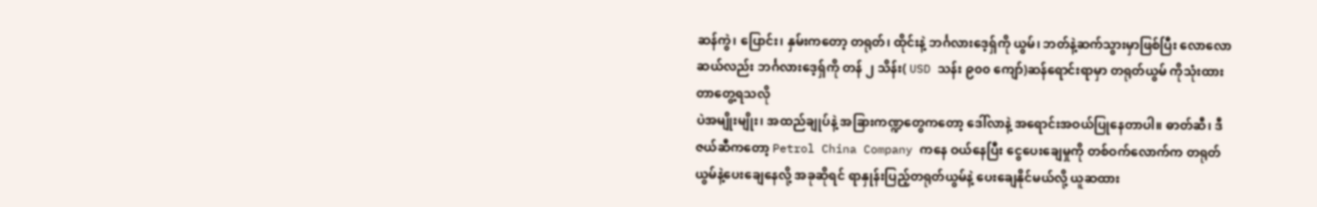ဆန်ကွဲ၊ ပြောင်း၊ နှမ်းကတော့ တရုတ်၊ ထိုင်းနဲ့ ဘင်္ဂလားဒေ့ရှ်ကို ယွမ်၊ ဘတ်နဲ့ဆက်သွားမှာဖြစ်ပြီး လောလောဆယ်လည်း ဘင်္ဂလားဒေ့ရှ်ကို တန် ၂ သိန်း( USD သန်း ၉၀၀ ကျော်)ဆန်ရောင်းရာမှာ တရုတ်ယွမ် ကိုသုံးထားတာတွေ့ရသလို
ပဲအမျိုးမျိုး၊ အထည်ချုပ်နဲ့ အခြားကဏ္ဍတွေကတော့ ဒေါ်လာနဲ့ အရောင်းအဝယ်ပြုနေတာပါ။ ဓာတ်ဆီ၊ ဒီဇယ်ဆီကတော့ Petrol China Company ကနေ ဝယ်နေပြီး ငွေပေးချေမှုကို တစ်ဝက်လောက်က တရုတ်ယွမ်နဲ့ပေးချေနေလို့ အခုဆိုရင် ရာနှုန်းပြည့်တရုတ်ယွမ်နဲ့ ပေးချေနိုင်မယ်လို့ ယူဆထား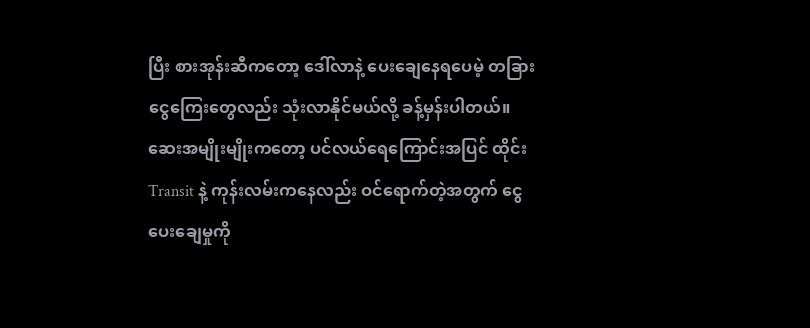ပြီး စားအုန်းဆီကတော့ ဒေါ်လာနဲ့ ပေးချေနေရပေမဲ့ တခြားငွေကြေးတွေလည်း သုံးလာနိုင်မယ်လို့ ခန့်မှန်းပါတယ်။
ဆေးအမျိုးမျိုးကတော့ ပင်လယ်ရေကြောင်းအပြင် ထိုင်း Transit နဲ့ ကုန်းလမ်းကနေလည်း ဝင်ရောက်တဲ့အတွက် ငွေပေးချေမှုကို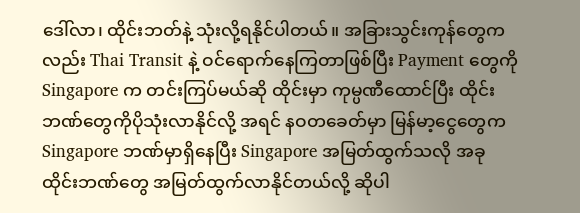ဒေါ်လာ၊ ထိုင်းဘတ်နဲ့ သုံးလို့ရနိုင်ပါတယ်။ အခြားသွင်းကုန်တွေကလည်း Thai Transit နဲ့ ဝင်ရောက်နေကြတာဖြစ်ပြီး Payment တွေကို Singapore က တင်းကြပ်မယ်ဆို ထိုင်းမှာ ကုမ္ပဏီထောင်ပြီး ထိုင်းဘဏ်တွေကိုပိုသုံးလာနိုင်လို့ အရင် နဝတခေတ်မှာ မြန်မာ့ငွေတွေက Singapore ဘဏ်မှာရှိနေပြီး Singapore အမြတ်ထွက်သလို အခု ထိုင်းဘဏ်တွေ အမြတ်ထွက်လာနိုင်တယ်လို့ ဆိုပါ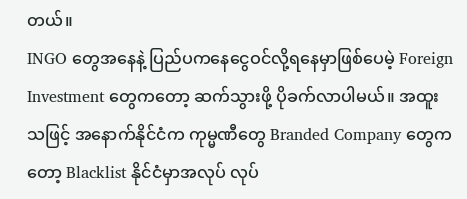တယ်။
INGO တွေအနေနဲ့ ပြည်ပကနေငွေဝင်လို့ရနေမှာဖြစ်ပေမဲ့ Foreign Investment တွေကတော့ ဆက်သွားဖို့ ပိုခက်လာပါမယ်။ အထူးသဖြင့် အနောက်နိုင်ငံက ကုမ္မဏီတွေ Branded Company တွေကတော့ Blacklist နိုင်ငံမှာအလုပ် လုပ်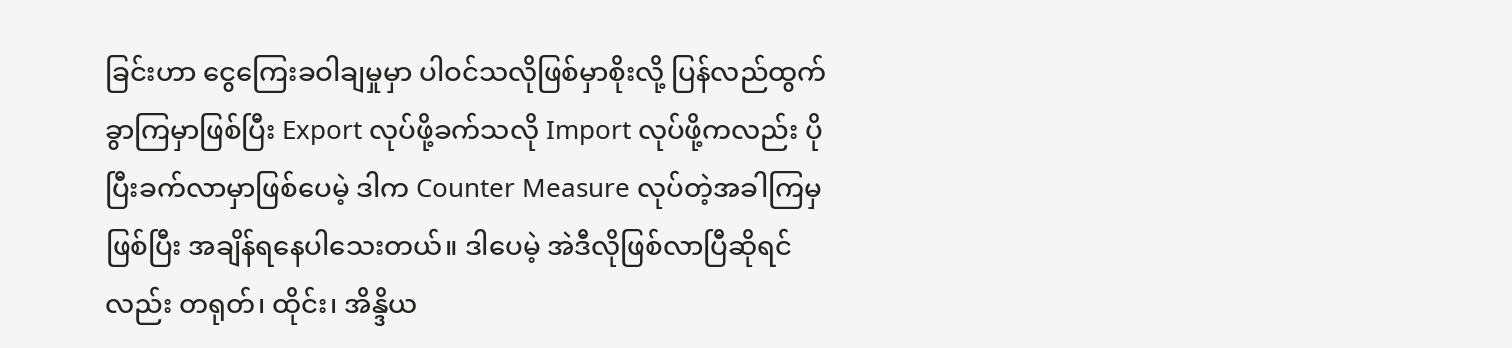ခြင်းဟာ ငွေကြေးခဝါချမှုမှာ ပါဝင်သလိုဖြစ်မှာစိုးလို့ ပြန်လည်ထွက်ခွာကြမှာဖြစ်ပြီး Export လုပ်ဖို့ခက်သလို Import လုပ်ဖို့ကလည်း ပိုပြီးခက်လာမှာဖြစ်ပေမဲ့ ဒါက Counter Measure လုပ်တဲ့အခါကြမှဖြစ်ပြီး အချိန်ရနေပါသေးတယ်။ ဒါပေမဲ့ အဲဒီလိုဖြစ်လာပြီဆိုရင်လည်း တရုတ်၊ ထိုင်း၊ အိန္ဒိယ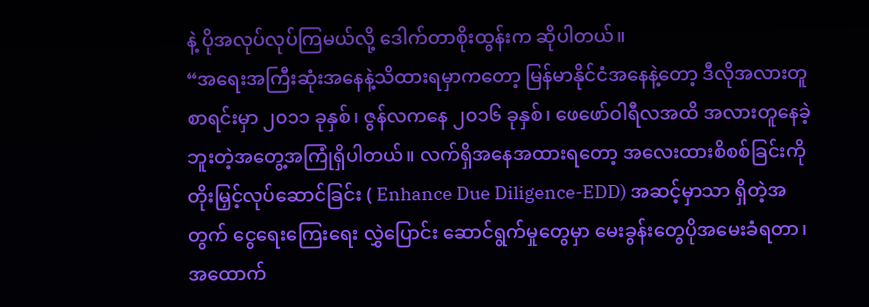နဲ့ ပိုအလုပ်လုပ်ကြမယ်လို့ ဒေါက်တာစိုးထွန်းက ဆိုပါတယ်။
“အရေးအကြီးဆုံးအနေနဲ့သိထားရမှာကတော့ မြန်မာနိုင်ငံအနေနဲ့တော့ ဒီလိုအလားတူစာရင်းမှာ ၂၀၁၁ ခုနှစ်၊ ဇွန်လကနေ ၂၀၁၆ ခုနှစ်၊ ဖေဖော်ဝါရီလအထိ အလားတူနေခဲ့ဘူးတဲ့အတွေ့အကြုံရှိပါတယ်။ လက်ရှိအနေအထားရတော့ အလေးထားစိစစ်ခြင်းကို တိုးမြှင့်လုပ်ဆောင်ခြင်း ( Enhance Due Diligence-EDD) အဆင့်မှာသာ ရှိတဲ့အတွက် ငွေရေးကြေးရေး လွှဲပြောင်း ဆောင်ရွက်မှုတွေမှာ မေးခွန်းတွေပိုအမေးခံရတာ၊ အထောက်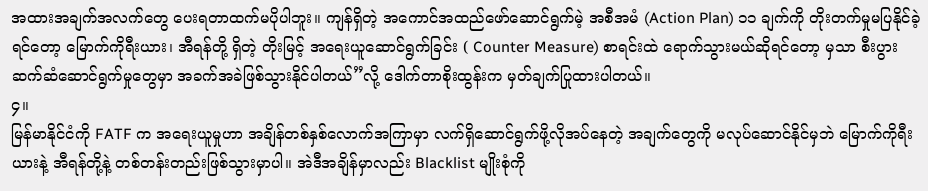အထားအချက်အလက်တွေ ပေးရတာထက်မပိုပါဘူး။ ကျန်ရှိတဲ့ အကောင်အထည်ဖော်ဆောင်ရွက်မဲ့ အစီအမံ (Action Plan) ၁၁ ချက်ကို တိုးတက်မှုမပြနိုင်ခဲ့ရင်တော့ မြောက်ကိုရီးယား၊ အီရန်တို့ ရှိတဲ့ တိုးမြင့် အရေးယူဆောင်ရွက်ခြင်း ( Counter Measure) စာရင်းထဲ ရောက်သွားမယ်ဆိုရင်တော့ မှသာ စီးပွားဆက်ဆံဆောင်ရွက်မှုတွေမှာ အခက်အခဲဖြစ်သွားနိုင်ပါတယ်”လို့ ဒေါက်တာစိုးထွန်းက မှတ်ချက်ပြုထားပါတယ်။
၄။
မြန်မာနိုင်ငံကို FATF က အရေးယူမှုဟာ အချိန်တစ်နှစ်လောက်အကြာမှာ လက်ရှိဆောင်ရွက်ဖို့လိုအပ်နေတဲ့ အချက်တွေကို မလုပ်ဆောင်နိုင်မှဘဲ မြောက်ကိုရီးယားနဲ့ အီရန်တို့နဲ့ တစ်တန်းတည်းဖြစ်သွားမှာပါ။ အဲဒီအချိန်မှာလည်း Blacklist မျိုးစုံကို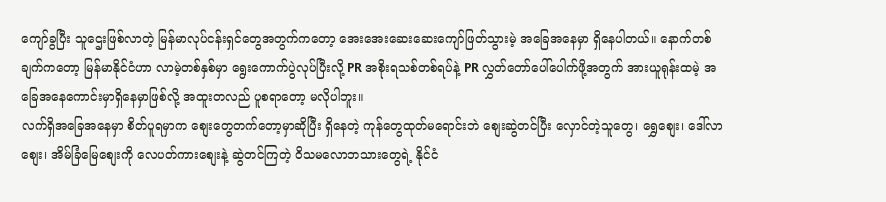ကျော်ခွပြီး သူဌေးဖြစ်လာတဲ့ မြန်မာလုပ်ငန်းရှင်တွေအတွက်ကတော့ အေးအေးဆေးဆေးကျော်ဖြတ်သွားမဲ့ အခြေအနေမှာ ရှိနေပါတယ်။ နောက်တစ်ချက်ကတော့ မြန်မာနိုင်ငံဟာ လာမဲ့တစ်နှစ်မှာ ရွေးကောက်ပွဲလုပ်ပြီးလို့ PR အစိုးရသစ်တစ်ရပ်နဲ့ PR လွှတ်တော်ပေါ်ပေါက်ဖို့အတွက် အားယူရုန်းထမဲ့ အခြေအနေကောင်းမှာရှိနေမှာဖြစ်လို့ အထူးတလည် ပူစရာတော့ မလိုပါဘူး။
လက်ရှိအခြေအနေမှာ စိတ်ပူရမှာက စျေးတွေတက်တော့မှာဆိုပြီး ရှိနေတဲ့ ကုန်တွေထုတ်မရောင်းဘဲ စျေးဆွဲတင်ပြီး လှောင်တဲ့သူတွေ၊ ရွှေစျေး၊ ဒေါ်လာစျေး၊ အိမ်ခြံမြေစျေးကို လေပတ်ကားစျေးနဲ့ ဆွဲတင်ကြတဲ့ ဝိသမလောဘသားတွေရဲ့ နိုင်ငံ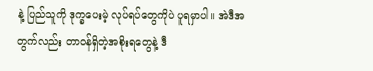နဲ့ ပြည်သူကို ဒုက္ခပေးမဲ့ လုပ်ရပ်တွေကိုပဲ ပူရမှာပါ။ အဲဒီအတွက်လည်း တာဝန်ရှိတဲ့အစိုးရတွေနဲ့ ဒီ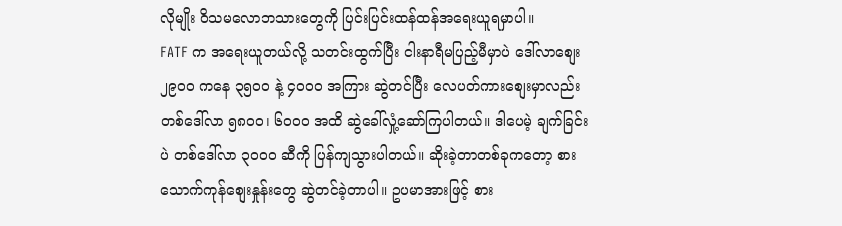လိုမျိုး ဝိသမလောဘသားတွေကို ပြင်းပြင်းထန်ထန်အရေးယူရမှာပါ။
FATF က အရေးယူတယ်လို့ သတင်းထွက်ပြီး ငါးနာရီမပြည့်မီမှာပဲ ဒေါ်လာစျေး ၂၉၀၀ ကနေ ၃၅၀၀ နဲ့ ၄၀၀၀ အကြား ဆွဲတင်ပြီး လေပတ်ကားစျေးမှာလည်း တစ်ဒေါ်လာ ၅၈၀၀၊ ၆၀၀၀ အထိ ဆွဲခေါ်လှုံ့ဆော်ကြပါတယ်။ ဒါပေမဲ့ ချက်ခြင်းပဲ တစ်ဒေါ်လာ ၃၀၀၀ ဆီကို ပြန်ကျသွားပါတယ်။ ဆိုးခဲ့တာတစ်ခုကတော့ စားသောက်ကုန်စျေးနှုန်းတွေ ဆွဲတင်ခဲ့တာပါ။ ဥပမာအားဖြင့် စား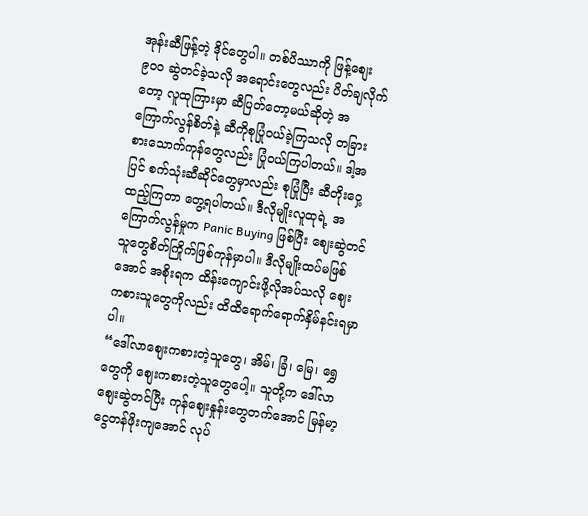အုန်းဆီဖြန့်တဲ့ ဒိုင်တွေပါ။ တစ်ပိဿာကို ဖြန့်စျေး ၉၀၀ ဆွဲတင်ခဲ့သလို အရောင်းတွေလည်း ပိတ်ချလိုက်တော့ လူထုကြားမှာ ဆီပြတ်တော့မယ်ဆိုတဲ့ အကြောက်လွန်စိတ်နဲ့ ဆီကိုစုပြုံဝယ်ခဲ့ကြသလို တခြားစားသောက်ကုန်တွေလည်း ပြုံဝယ်ကြပါတယ်။ ဒါ့အပြင် စက်သုံးဆီဆိုင်တွေမှာလည်း စုပြုံပြီး ဆီတိုးဝှေ့ထည့်ကြတာ တွေ့ရပါတယ်။ ဒီလိုမျိုးလူထုရဲ့ အကြောက်လွန်မှုက Panic Buying ဖြစ်ပြီး စျေးဆွဲတင်သူတွေစိတ်ကြိုက်ဖြစ်ကုန်မှာပါ။ ဒီလိုမျိုးထပ်မဖြစ်အောင် အစိုးရက ထိန်းကျောင်းဖို့လိုအပ်သလို စျေးကစားသူတွေကိုလည်း ထိထိရောက်ရောက်နှိမ်နင်းရမှာပါ။
“ဒေါ်လာစျေးကစားတဲ့သူတွေ၊ အိမ်၊ ခြံ၊ မြေ၊ ရွှေတွေကို စျေးကစားတဲ့သူတွေပေါ့။ သူတို့က ဒေါ်လာစျေးဆွဲတင်ပြီး ကုန်စျေးနှုန်းတွေတက်အောင် မြန်မာ့ငွေတန်ဖိုးကျအောင် လုပ်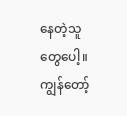နေတဲ့သူတွေပေါ့။ ကျွန်တော့်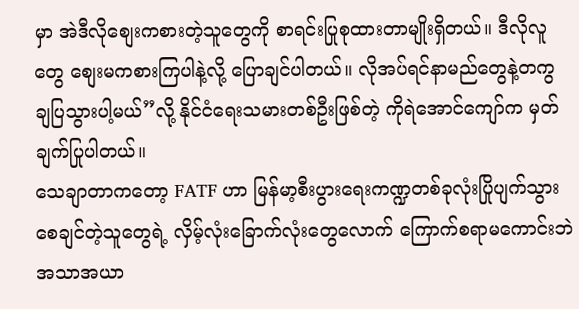မှာ အဲဒီလိုစျေးကစားတဲ့သူတွေကို စာရင်းပြုစုထားတာမျိုးရှိတယ်။ ဒီလိုလူတွေ စျေးမကစားကြပါနဲ့လို့ ပြောချင်ပါတယ်။ လိုအပ်ရင်နာမည်တွေနဲ့တကွ ချပြသွားပါ့မယ်”လို့ နိုင်ငံရေးသမားတစ်ဦးဖြစ်တဲ့ ကိုရဲအောင်ကျော်က မှတ်ချက်ပြုပါတယ်။
သေချာတာကတော့ FATF ဟာ မြန်မာ့စီးပွားရေးကဏ္ဍတစ်ခုလုံးပြိုပျက်သွားစေချင်တဲ့သူတွေရဲ့ လှိမ့်လုံးခြောက်လုံးတွေလောက် ကြောက်စရာမကောင်းဘဲ အသာအယာ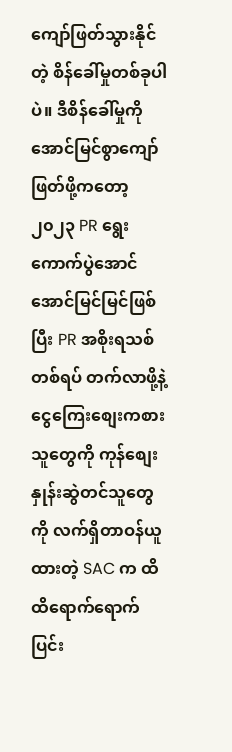ကျော်ဖြတ်သွားနိုင်တဲ့ စိန်ခေါ်မှုတစ်ခုပါပဲ။ ဒီစိန်ခေါ်မှုကို အောင်မြင်စွာကျော်ဖြတ်ဖို့ကတော့ ၂၀၂၃ PR ရွေးကောက်ပွဲအောင်အောင်မြင်မြင်ဖြစ်ပြီး PR အစိုးရသစ်တစ်ရပ် တက်လာဖို့နဲ့ ငွေကြေးစျေးကစားသူတွေကို ကုန်စျေးနှုန်းဆွဲတင်သူတွေကို လက်ရှိတာဝန်ယူထားတဲ့ SAC က ထိထိရောက်ရောက်ပြင်း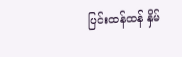ပြင်းထန်ထန် နှိမ်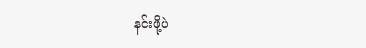နင်းဖို့ပဲ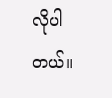လိုပါတယ်။